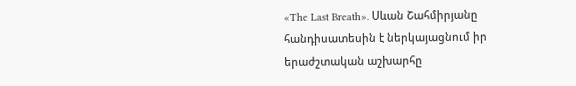«The Last Breath». Սևան Շահմիրյանը հանդիսատեսին է ներկայացնում իր երաժշտական աշխարհը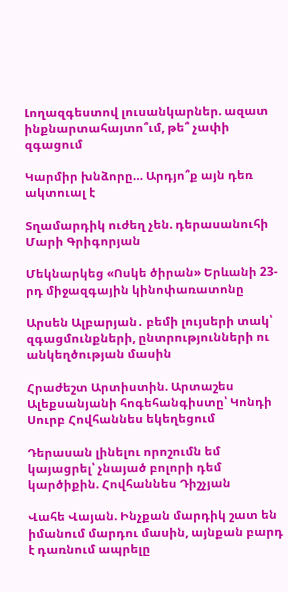Լողազգեստով լուսանկարներ. ազատ ինքնարտահայտո՞ւմ, թե՞ չափի զգացում

Կարմիր խնձորը… Արդյո՞ք այն դեռ ակտուալ է

Տղամարդիկ ուժեղ չեն. դերասանուհի Մարի Գրիգորյան

Մեկնարկեց «Ոսկե ծիրան» Երևանի 23-րդ միջազգային կինոփառատոնը

Արսեն Ալբարյան․ բեմի լույսերի տակ՝ զգացմունքների, ընտրությունների ու անկեղծության մասին

Հրաժեշտ Արտիստին. Արտաշես Ալեքսանյանի հոգեհանգիստը՝ Կոնդի Սուրբ Հովհաննես եկեղեցում

Դերասան լինելու որոշումն եմ կայացրել՝ չնայած բոլորի դեմ կարծիքին. Հովհաննես Դիշչյան

Վահե Վայան. Ինչքան մարդիկ շատ են իմանում մարդու մասին, այնքան բարդ է դառնում ապրելը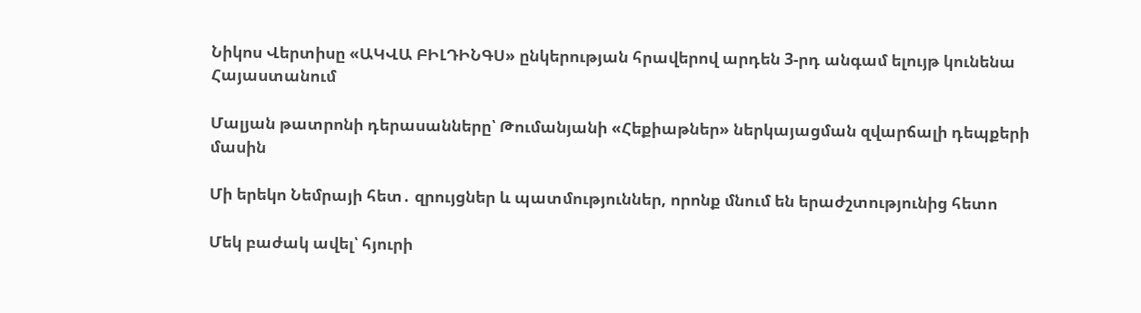Նիկոս Վերտիսը «ԱԿՎԱ ԲԻԼԴԻՆԳՍ» ընկերության հրավերով արդեն 3-րդ անգամ ելույթ կունենա Հայաստանում

Մալյան թատրոնի դերասանները՝ Թումանյանի «Հեքիաթներ» ներկայացման զվարճալի դեպքերի մասին

Մի երեկո Նեմրայի հետ․ զրույցներ և պատմություններ, որոնք մնում են երաժշտությունից հետո

Մեկ բաժակ ավել՝ հյուրի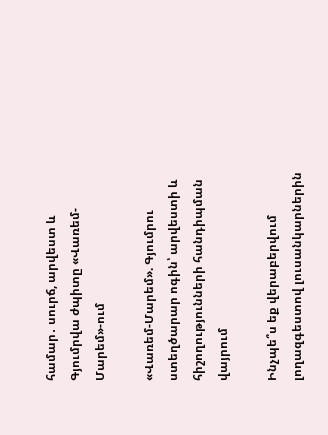համար․ սուրճ, արվեստ և Գյումրվա ժպիտը «Վառեմ-Մարեմ»-ում

«Վառեմ-Մարեմ». Գյումրու ստեղծարար ոգին՝ արվեստի և հիշողությունների հանդիպման վայրում

Ինչպե՞ս եք վերաբերվում լողազգեստով լուսանկարներին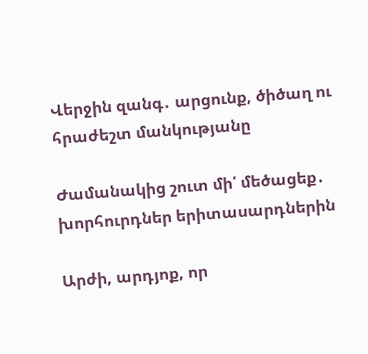Վերջին զանգ․ արցունք, ծիծաղ ու հրաժեշտ մանկությանը

Ժամանակից շուտ մի՛ մեծացեք․ խորհուրդներ երիտասարդներին

Արժի, արդյոք, որ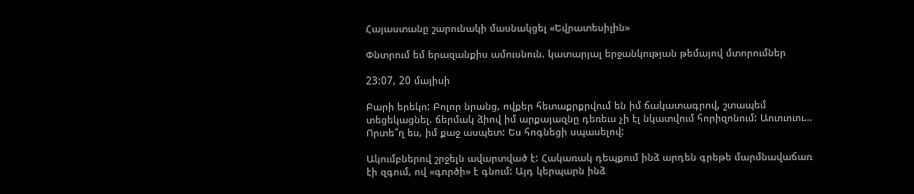Հայաստանը շարունակի մասնակցել «Եվրատեսիլին»

Փնտրում եմ երազանքիս ամուսնուն. կատարյալ երջանկության թեմայով մտորումներ

23:07, 20 մայիսի

Բարի երեկո: Բոլոր նրանց, ովքեր հետաքրքրվում են իմ ճակատագրով, շտապեմ տեցեկացնել. ճերմակ ձիով իմ արքայազնը դեռեւս չի էլ նկատվում հորիզոնում: Աուուուու… Որտե՞ղ ես, իմ քաջ ասպետ: Ես հոգնեցի սպասելով:

Ակումբներով շրջելն ավարտված է: Հակառակ դեպքում ինձ արդեն գրեթե մարմնավաճառ էի զգում, ով «գործի» է գնում: Այդ կերպարն ինձ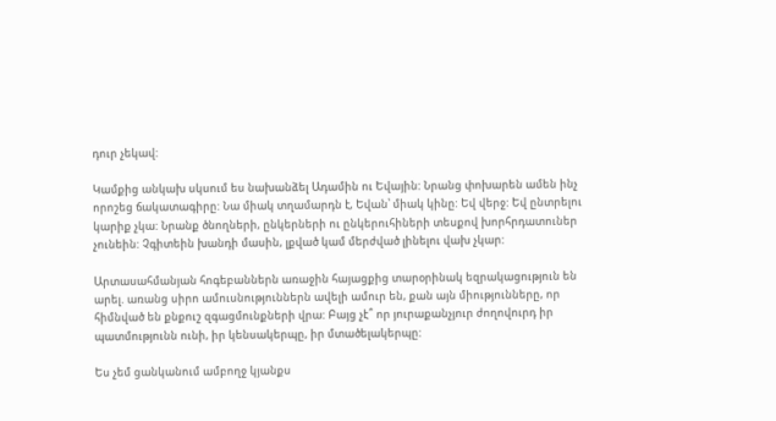դուր չեկավ:

Կամքից անկախ սկսում ես նախանձել Ադամին ու Եվային: Նրանց փոխարեն ամեն ինչ որոշեց ճակատագիրը: Նա միակ տղամարդն է, Եվան՝ միակ կինը: Եվ վերջ: Եվ ընտրելու կարիք չկա: Նրանք ծնողների, ընկերների ու ընկերուհիների տեսքով խորհրդատուներ չունեին: Չգիտեին խանդի մասին, լքված կամ մերժված լինելու վախ չկար:

Արտասահմանյան հոգեբաններն առաջին հայացքից տարօրինակ եզրակացություն են արել. առանց սիրո ամուսնություններն ավելի ամուր են, քան այն միությունները, որ հիմնված են քնքուշ զգացմունքների վրա: Բայց չէ՞ որ յուրաքանչյուր ժողովուրդ իր պատմությունն ունի, իր կենսակերպը, իր մտածելակերպը:

Ես չեմ ցանկանում ամբողջ կյանքս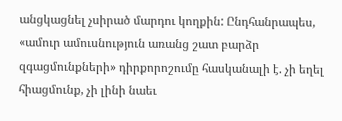անցկացնել չսիրած մարդու կողքին: Ընդհանրապես, «ամուր ամուսնություն առանց շատ բարձր զգացմունքների» դիրքորոշումը հասկանալի է. չի եղել հիացմունք, չի լինի նաեւ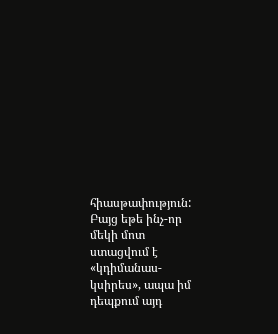հիասթափություն: Բայց եթե ինչ-որ մեկի մոտ ստացվում է «կդիմանաս-կսիրես», ապա իմ դեպքում այդ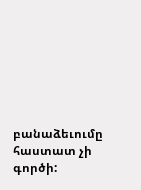բանաձեւումը հաստատ չի գործի: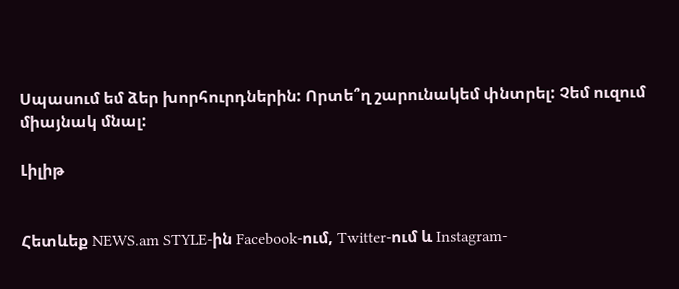Սպասում եմ ձեր խորհուրդներին: Որտե՞ղ շարունակեմ փնտրել: Չեմ ուզում միայնակ մնալ:

Լիլիթ


Հետևեք NEWS.am STYLE-ին Facebook-ում, Twitter-ում և Instagram-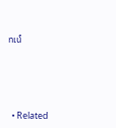ում





  • Related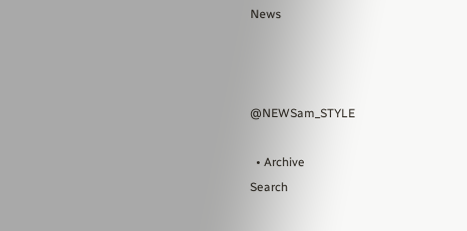News



@NEWSam_STYLE

  • Archive
Search